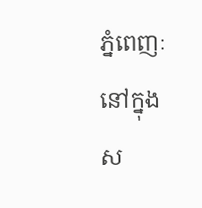ភ្នំពេញៈ នៅក្នុងស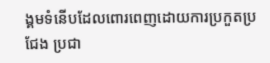ង្គមទំនើបដែលពោរពេញដោយការប្រកួតប្រជែង ប្រជា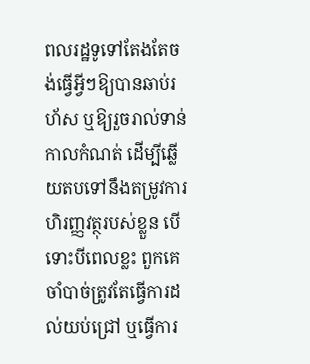ពលរដ្ឋទូទៅតែងតែចង់ធ្វើអ្វីៗឱ្យបានឆាប់រហ័ស ឬឱ្យរួចរាល់ទាន់កាលកំណត់ ដើម្បីឆ្លើយតបទៅនឹងតម្រូវការហិរញ្ញវត្ថុរបស់ខ្លួន បើទោះបីពេលខ្លះ ពួកគេចាំបាច់ត្រូវតែធ្វើការដល់យប់ជ្រៅ ឬធ្វើការ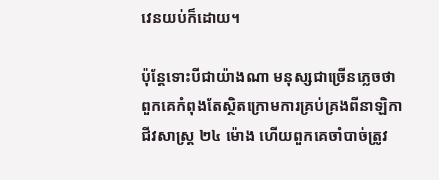វេនយប់ក៏ដោយ។

ប៉ុន្តែទោះបីជាយ៉ាងណា មនុស្សជាច្រើនភ្លេចថា ពួកគេកំពុងតែស្ថិតក្រោមការគ្រប់គ្រងពីនាឡិកាជីវសាស្ត្រ ២៤ ម៉ោង ហើយពួកគេចាំបាច់ត្រូវ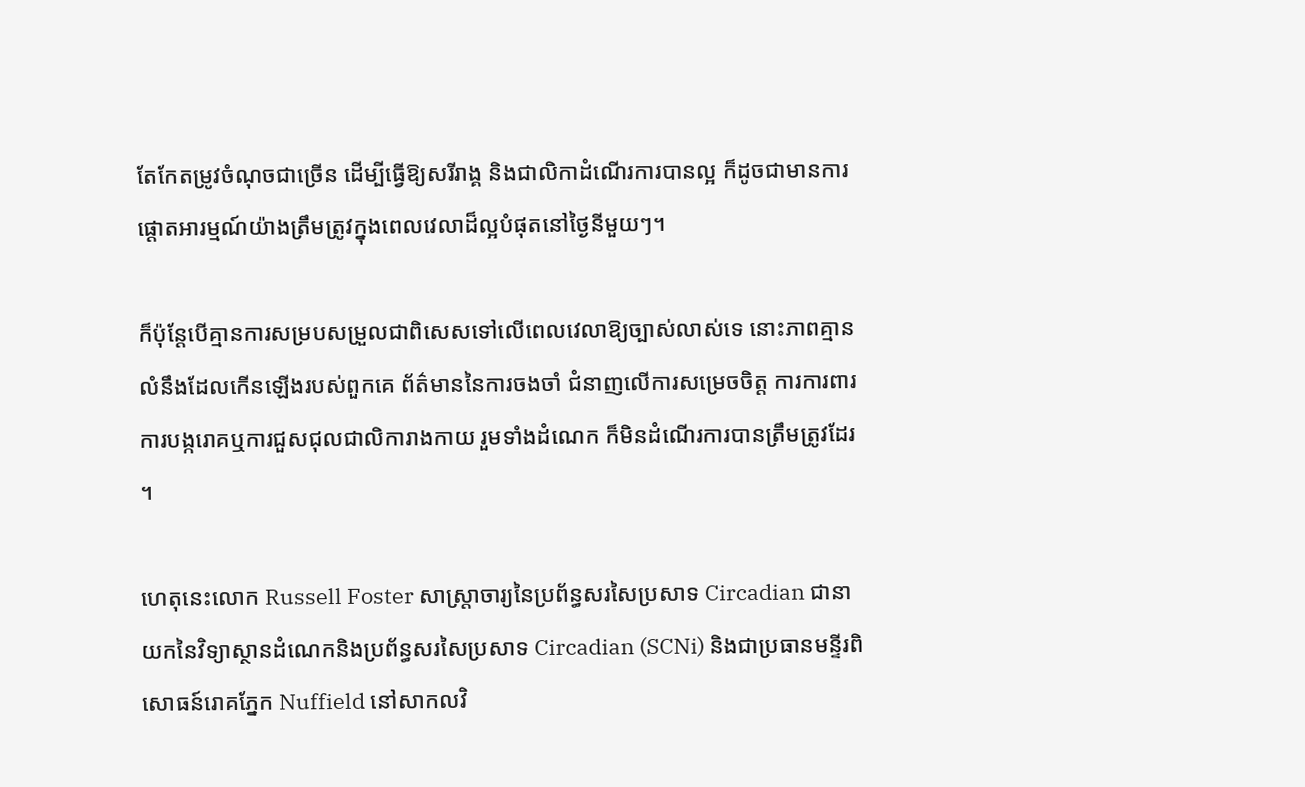តែកែតម្រូវចំណុចជាច្រើន ដើម្បីធ្វើឱ្យសរីរាង្គ និងជាលិកាដំណើរការបានល្អ ក៏ដូចជាមានការផ្តោតអារម្មណ៍យ៉ាងត្រឹមត្រូវក្នុងពេលវេលាដ៏ល្អបំផុតនៅថ្ងៃនីមួយៗ។

ក៏ប៉ុន្តែបើគ្មានការសម្របសម្រួលជាពិសេសទៅលើពេលវេលាឱ្យច្បាស់លាស់ទេ នោះភាពគ្មានលំនឹងដែលកើនឡើងរបស់ពួកគេ ព័ត៌មាននៃការចងចាំ ជំនាញលើការសម្រេចចិត្ត ការការពារការបង្ករោគឬការជួសជុលជាលិការាងកាយ រួមទាំងដំណេក ក៏មិនដំណើរការបានត្រឹមត្រូវដែរ។

ហេតុនេះលោក Russell Foster សាស្រ្តាចារ្យនៃប្រព័ន្ធសរសៃប្រសាទ Circadian ជានាយកនៃវិទ្យាស្ថានដំណេកនិងប្រព័ន្ធសរសៃប្រសាទ Circadian (SCNi) និងជាប្រធានមន្ទីរពិសោធន៍រោគភ្នែក Nuffield នៅសាកលវិ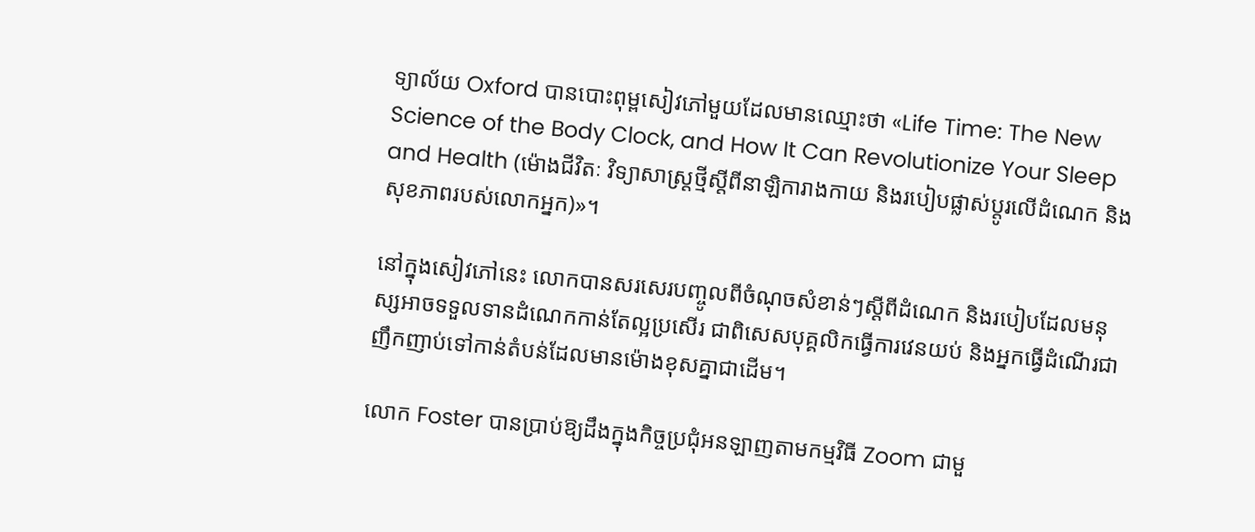ទ្យាល័យ Oxford បានបោះពុម្ពសៀវភៅមួយដែលមានឈ្មោះថា «Life Time: The New Science of the Body Clock, and How It Can Revolutionize Your Sleep and Health (ម៉ោងជីវិតៈ វិទ្យាសាស្ត្រថ្មីស្តីពីនាឡិការាងកាយ និងរបៀបផ្លាស់ប្ដូរលើដំណេក និងសុខភាពរបស់លោកអ្នក)»។

នៅក្នុងសៀវភៅនេះ លោកបានសរសេរបញ្ចូលពីចំណុចសំខាន់ៗស្តីពីដំណេក និងរបៀបដែលមនុស្សអាចទទួលទានដំណេកកាន់តែល្អប្រសើរ ជាពិសេសបុគ្គលិកធ្វើការវេនយប់ និងអ្នកធ្វើដំណើរជាញឹកញាប់ទៅកាន់តំបន់ដែលមានម៉ោងខុសគ្នាជាដើម។

លោក Foster បានប្រាប់ឱ្យដឹងក្នុងកិច្ចប្រជុំអនឡាញតាមកម្មវិធី Zoom ជាមួ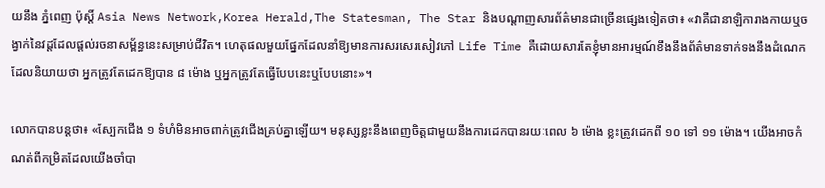យនឹង ភ្នំពេញ ប៉ុស្តិ៍ Asia News Network,Korea Herald,The Statesman, The Star និងបណ្តាញសារព័ត៌មានជាច្រើនផ្សេងទៀតថា៖ «វាគឺជានាឡិការាងកាយឬចង្វាក់នៃវដ្តដែលផ្តល់រចនាសម្ព័ន្ធនេះសម្រាប់ជីវិត។ ហេតុផលមួយផ្នែកដែលនាំឱ្យមានការសរសេរសៀវភៅ Life Time គឺដោយសារតែខ្ញុំមានអារម្មណ៍ខឹងនឹងព័ត៌មានទាក់ទងនឹងដំណេកដែលនិយាយថា អ្នកត្រូវតែដេកឱ្យបាន ៨ ម៉ោង ឬអ្នកត្រូវតែធ្វើបែបនេះឬបែបនោះ»។

លោកបានបន្តថា៖ «ស្បែកជើង ១ ទំហំមិនអាចពាក់ត្រូវជើងគ្រប់គ្នាឡើយ។ មនុស្សខ្លះនឹងពេញចិត្តជាមួយនឹងការដេកបានរយៈពេល ៦ ម៉ោង ខ្លះត្រូវដេកពី ១០ ទៅ ១១ ម៉ោង។ យើងអាចកំណត់ពីកម្រិតដែលយើងចាំបា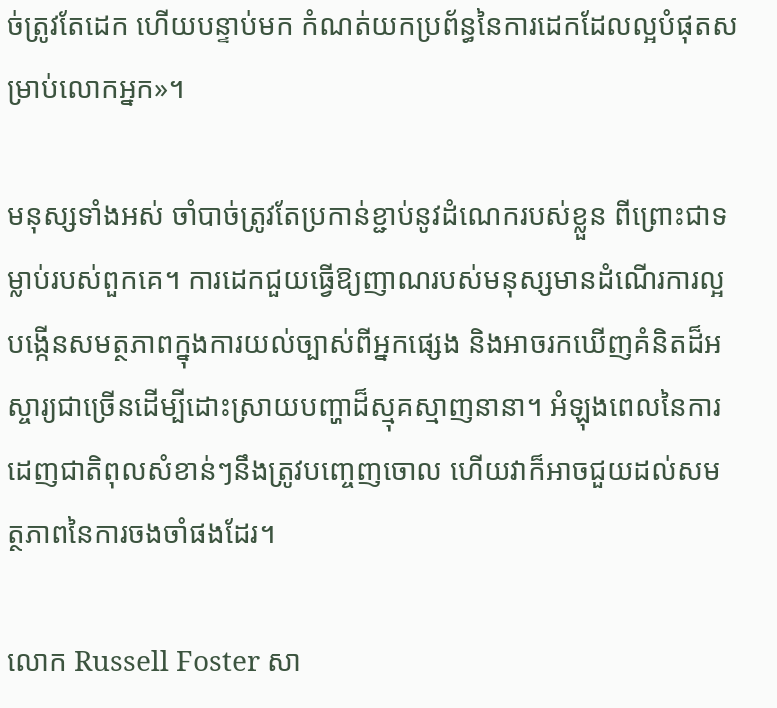ច់ត្រូវតែដេក ហើយបន្ទាប់មក កំណត់យកប្រព័ន្ធនៃការដេកដែលល្អបំផុតសម្រាប់លោកអ្នក»។

មនុស្សទាំងអស់ ចាំបាច់ត្រូវតែប្រកាន់ខ្ជាប់នូវដំណេករបស់ខ្លួន ពីព្រោះជាទម្លាប់របស់ពួកគេ។ ការដេកជួយធ្វើឱ្យញាណរបស់មនុស្សមានដំណើរការល្អ បង្កើនសមត្ថភាពក្នុងការយល់ច្បាស់ពីអ្នកផ្សេង និងអាចរកឃើញគំនិតដ៏អស្ចារ្យជាច្រើនដើម្បីដោះស្រាយបញ្ហាដ៏ស្មុគស្មាញនានា។ អំឡុងពេលនៃការដេញជាតិពុលសំខាន់ៗនឹងត្រូវបញ្ចេញចោល ហើយវាក៏អាចជួយដល់សមត្ថភាពនៃការចងចាំផងដែរ។

លោក Russell Foster សា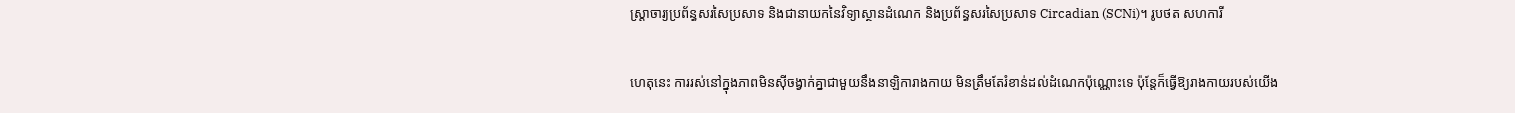ស្រ្តាចារ្យប្រព័ន្ធសរសៃប្រសាទ និងជានាយកនៃវិទ្យាស្ថានដំណេក និងប្រព័ន្ធសរសៃប្រសាទ Circadian (SCNi)។ រូបថត សហការី

ហេតុនេះ ការរស់នៅក្នុងភាពមិនស៊ីចង្វាក់គ្នាជាមួយនឹងនាឡិការាងកាយ មិនត្រឹមតែរំខាន់ដល់ដំណេកប៉ុណ្ណោះទេ ប៉ុន្តែក៏ធ្វើឱ្យរាងកាយរបស់យើង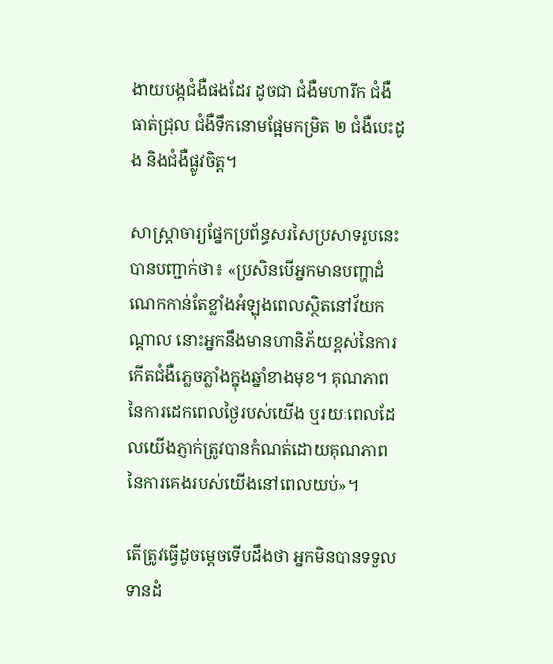ងាយបង្កជំងឺផងដែរ ដូចជា ជំងឺមហារីក ជំងឺធាត់ជ្រុល ជំងឺទឹកនោមផ្អែមកម្រិត ២ ជំងឺបេះដូង និងជំងឺផ្លូវចិត្ត។

សាស្ត្រាចារ្យផ្នែកប្រព័ន្ធសរសៃប្រសាទរូបនេះបានបញ្ជាក់ថា៖ «ប្រសិនបើអ្នកមានបញ្ហាដំណេកកាន់តែខ្លាំងអំឡុងពេលស្ថិតនៅវ័យកណ្តាល នោះអ្នកនឹងមានហានិភ័យខ្ពស់នៃការកើតជំងឺភ្លេចភ្លាំងក្នុងឆ្នាំខាងមុខ។ គុណភាពនៃការដេកពេលថ្ងៃរបស់យើង ឬរយៈពេលដែលយើងភ្ញាក់ត្រូវបានកំណត់ដោយគុណភាពនៃការគេងរបស់យើងនៅពេលយប់»។

តើត្រូវធ្វើដូចម្តេចទើបដឹងថា អ្នកមិនបានទទួលទានដំ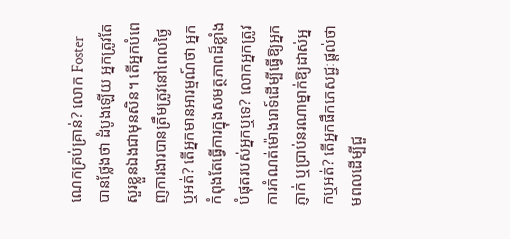ណេកគ្រប់គ្រាន់? លោក Foster បានថ្លែងថា ដំបូងឡើយ អ្នកត្រូវតែសួរខ្លួនឯងជាមុនសិន។ តើអ្នកបំពេញការងារបានត្រឹមត្រូវនៅពេលថ្ងៃឬអត់? តើអ្នកមានអារម្មណ៍ថា អ្នកកំពុងតែធ្វើការក្នុងសមត្ថភាពដ៏ខ្លាំងបំផុតរបស់អ្នកឬទេ? លោកអ្នកត្រូវការកំណត់ម៉ោងរោទ៍ដើម្បីធ្វើឱ្យអ្នកភ្ញាក់ ឬប្រាប់នរណាម្នាក់ឱ្យដាស់អ្នកឬអត់? តើអ្នកផឹកភេសជ្ជៈផ្តល់ថាមពលដើម្បីជួ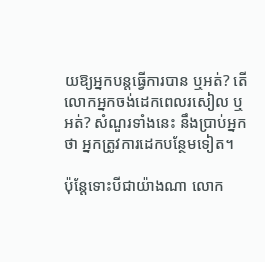យឱ្យអ្នកបន្តធ្វើការបាន ឬអត់? តើលោកអ្នកចង់ដេកពេលរសៀល ឬអត់? សំណួរទាំងនេះ នឹងប្រាប់អ្នកថា អ្នកត្រូវការដេកបន្ថែមទៀត។

ប៉ុន្តែទោះបីជាយ៉ាងណា លោក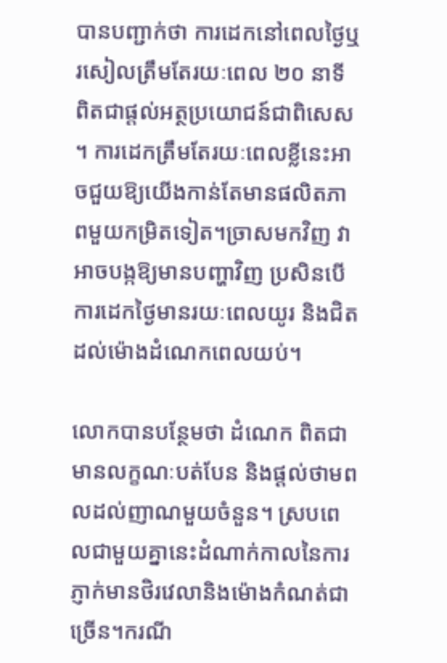បានបញ្ជាក់ថា ការដេកនៅពេលថ្ងៃឬរសៀលត្រឹមតែរយៈពេល ២០ នាទី ពិតជាផ្តល់អត្ថប្រយោជន៍ជាពិសេស។ ការដេកត្រឹមតែរយៈពេលខ្លីនេះអាចជួយឱ្យយើងកាន់តែមានផលិតភាពមួយកម្រិតទៀត។ច្រាសមកវិញ វាអាចបង្កឱ្យមានបញ្ហាវិញ ប្រសិនបើការដេកថ្ងៃមានរយៈពេលយូរ និងជិតដល់ម៉ោងដំណេកពេលយប់។

លោកបានបន្ថែមថា ដំណេក ពិតជាមានលក្ខណៈបត់បែន និងផ្តល់ថាមពលដល់ញាណមួយចំនួន។ ស្របពេលជាមួយគ្នានេះដំណាក់កាលនៃការភ្ញាក់មានថិរវេលានិងម៉ោងកំណត់ជាច្រើន។ករណី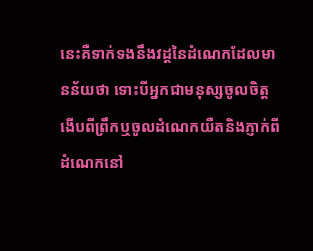នេះគឺទាក់ទងនឹងវដ្តនៃដំណេកដែលមានន័យថា ទោះបីអ្នកជាមនុស្សចូលចិត្តងើបពីព្រឹកឬចូលដំណេកយឺតនិងភ្ញាក់ពីដំណេកនៅ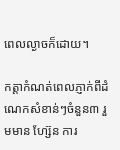ពេលល្ងាចក៏ដោយ។

កត្តាកំណត់ពេលភ្ញាក់ពីដំណេកសំខាន់ៗចំនួន៣ រួមមាន ហ្ស៊ែន ការ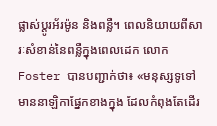ផ្លាស់ប្តូរអ័រម៉ូន និងពន្លឺ។ ពេលនិយាយពីសារៈសំខាន់នៃពន្លឺក្នុងពេលដេក លោក Foster បានបញ្ជាក់ថា៖ «មនុស្សទូទៅមាននាឡិកាផ្នែកខាងក្នុង ដែលកំពុងតែដើរ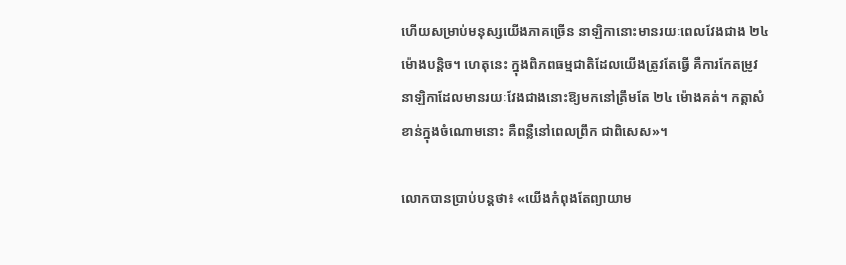ហើយសម្រាប់មនុស្សយើងភាគច្រើន នាឡិកានោះមានរយៈពេលវែងជាង ២៤ ម៉ោងបន្តិច។ ហេតុនេះ ក្នុងពិភពធម្មជាតិដែលយើងត្រូវតែធ្វើ គឺការកែតម្រូវនាឡិកាដែលមានរយៈវែងជាងនោះឱ្យមកនៅត្រឹមតែ ២៤ ម៉ោងគត់។ កត្តាសំខាន់ក្នុងចំណោមនោះ គឺពន្លឺនៅពេលព្រឹក ជាពិសេស»។

លោកបានប្រាប់បន្តថា៖ «យើងកំពុងតែព្យាយាម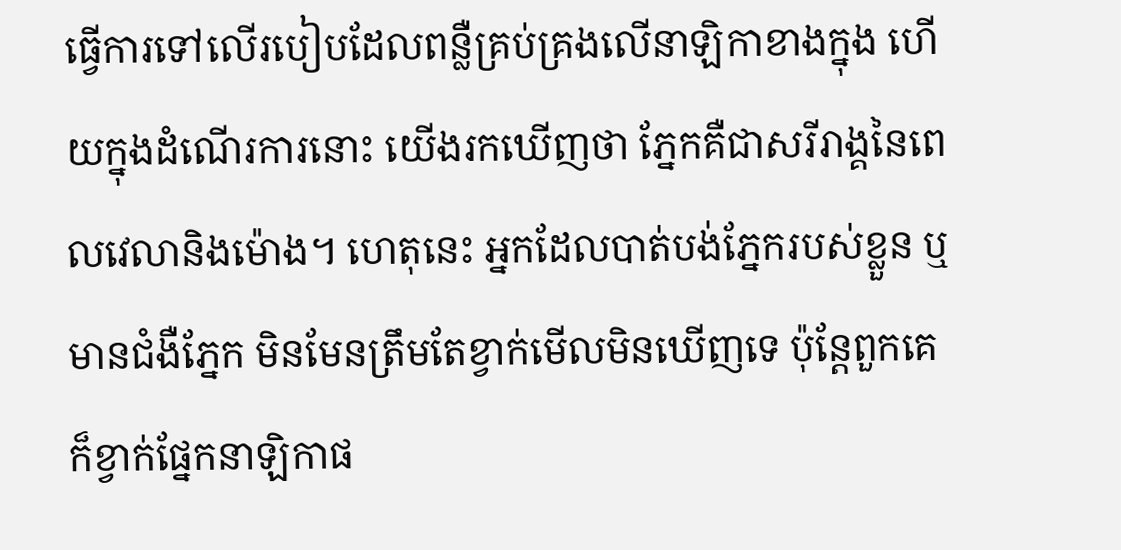ធ្វើការទៅលើរបៀបដែលពន្លឺគ្រប់គ្រងលើនាឡិកាខាងក្នុង ហើយក្នុងដំណើរការនោះ យើងរកឃើញថា ភ្នែកគឺជាសរីរាង្គនៃពេលវេលានិងម៉ោង។ ហេតុនេះ អ្នកដែលបាត់បង់ភ្នែករបស់ខ្លួន ឬមានជំងឺភ្នែក មិនមែនត្រឹមតែខ្វាក់មើលមិនឃើញទេ ប៉ុន្តែពួកគេក៏ខ្វាក់ផ្នែកនាឡិកាផ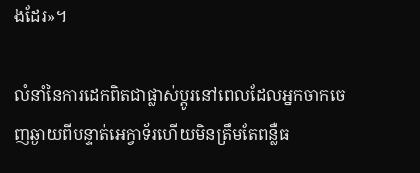ងដែរ»។

លំនាំនៃការដេកពិតជាផ្លាស់ប្តូរនៅពេលដែលអ្នកចាកចេញឆ្ងាយពីបន្ទាត់អេក្វាទ័រហើយមិនត្រឹមតែពន្លឺធ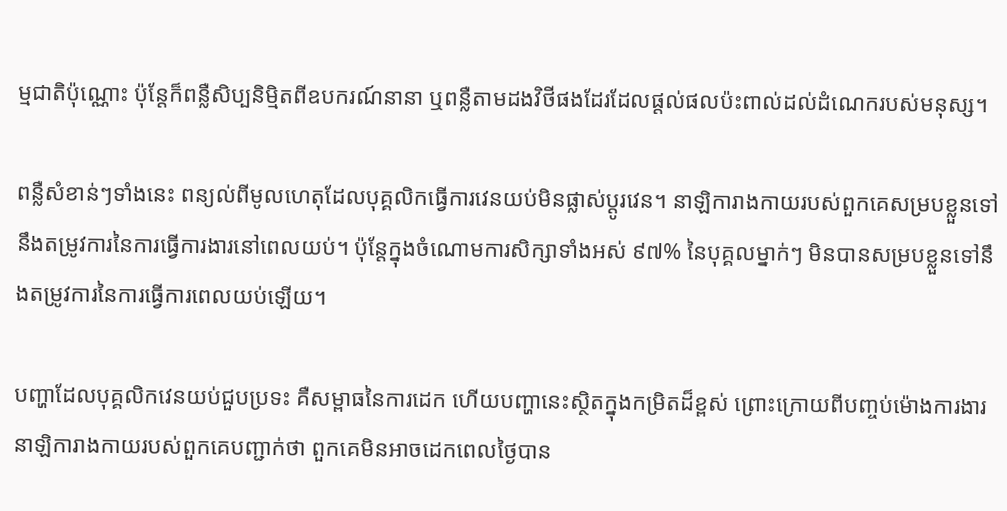ម្មជាតិប៉ុណ្ណោះ ប៉ុន្តែក៏ពន្លឺសិប្បនិម្មិតពីឧបករណ៍នានា ឬពន្លឺតាមដងវិថីផងដែរដែលផ្តល់ផលប៉ះពាល់ដល់ដំណេករបស់មនុស្ស។

ពន្លឺសំខាន់ៗទាំងនេះ ពន្យល់ពីមូលហេតុដែលបុគ្គលិកធ្វើការវេនយប់មិនផ្លាស់ប្តូរវេន។ នាឡិការាងកាយរបស់ពួកគេសម្របខ្លួនទៅនឹងតម្រូវការនៃការធ្វើការងារនៅពេលយប់។ ប៉ុន្តែក្នុងចំណោមការសិក្សាទាំងអស់ ៩៧% នៃបុគ្គលម្នាក់ៗ មិនបានសម្របខ្លួនទៅនឹងតម្រូវការនៃការធ្វើការពេលយប់ឡើយ។

បញ្ហាដែលបុគ្គលិកវេនយប់ជួបប្រទះ គឺសម្ពាធនៃការដេក ហើយបញ្ហានេះស្ថិតក្នុងកម្រិតដ៏ខ្ពស់ ព្រោះក្រោយពីបញ្ចប់ម៉ោងការងារ នាឡិការាងកាយរបស់ពួកគេបញ្ជាក់ថា ពួកគេមិនអាចដេកពេលថ្ងៃបាន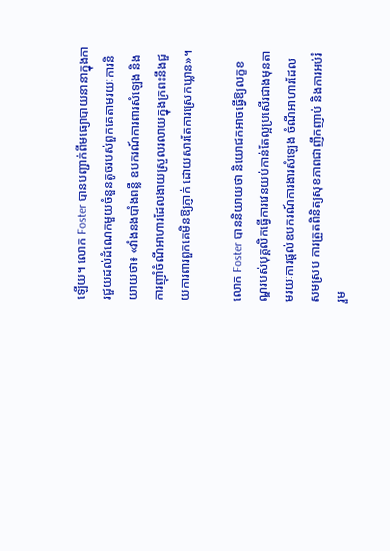ឡើយ។ លោក Foster បានបញ្ជាក់ពីមធ្យោបាយនានាក្នុងការជួយដល់ដំណេកមួយចំនួនតូចរបស់ពួកគេតាមរយៈការនិយាយថា៖ «វាំងនងបាំងពន្លឺ ឧបករណ៍ការពារសំឡេង និងការញ៉ាំចំណីអាហារដែលងាយស្រួលរលាយក្នុងក្រពះនឹងជួយការពារពួកគេមិនឱ្យភ្ញាក់ ដោយសារតែការស្រេកឃ្លាន»។

លោក Foster បាននិយាយថា និយោជកអាចធ្វើឱ្យលក្ខខណ្ឌរបស់បុគ្គលិកធ្វើការវេនយប់កាន់តែល្អប្រសើរជាងមុនតាមរយៈការផ្តល់ឧបករណ៍ការងារសំឡេង ចំណីអាហារដែលសមស្រប ការត្រួតពិនិត្យសុខភាពជាញឹកញាប់ និងការអប់រំ រួម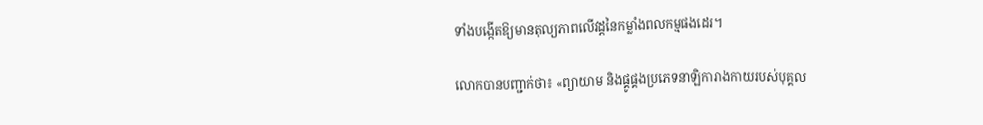ទាំងបង្កើតឱ្យមានតុល្យភាពលើវដ្តនៃកម្លាំងពលកម្មផងដេរ។

លោកបានបញ្ជាក់ថា៖ «ព្យាយាម និងផ្គូផ្គងប្រភេទនាឡិការាងកាយរបស់បុគ្គល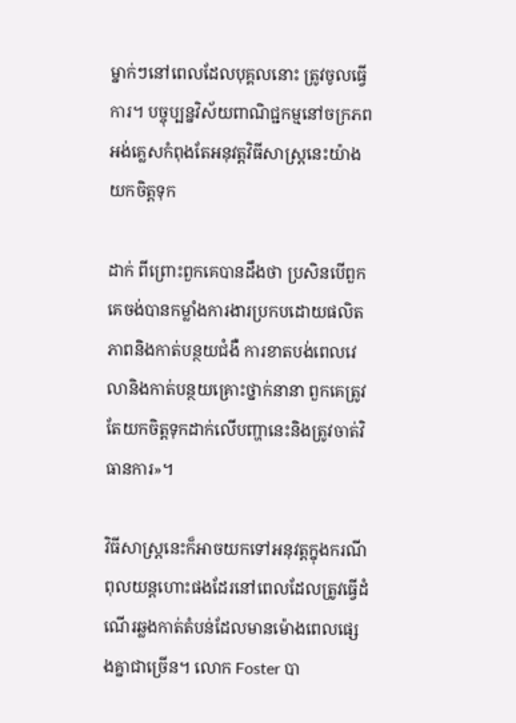ម្នាក់ៗនៅពេលដែលបុគ្គលនោះ ត្រូវចូលធ្វើការ។ បច្ចុប្បន្នវិស័យពាណិជ្ជកម្មនៅចក្រភពអង់គ្លេសកំពុងតែអនុវត្តវិធីសាស្ត្រនេះយ៉ាងយកចិត្តទុក

ដាក់ ពីព្រោះពួកគេបានដឹងថា ប្រសិនបើពួកគេចង់បានកម្លាំងការងារប្រកបដោយផលិតភាពនិងកាត់បន្ថយជំងឺ ការខាតបង់ពេលវេលានិងកាត់បន្ថយគ្រោះថ្នាក់នានា ពួកគេត្រូវតែយកចិត្តទុកដាក់លើបញ្ហានេះនិងត្រូវចាត់វិធានការ»។

វិធីសាស្ត្រនេះក៏អាចយកទៅអនុវត្តក្នុងករណីពុលយន្តហោះផងដែរនៅពេលដែលត្រូវធ្វើដំណើរឆ្លងកាត់តំបន់ដែលមានម៉ោងពេលផ្សេងគ្នាជាច្រើន។ លោក Foster បា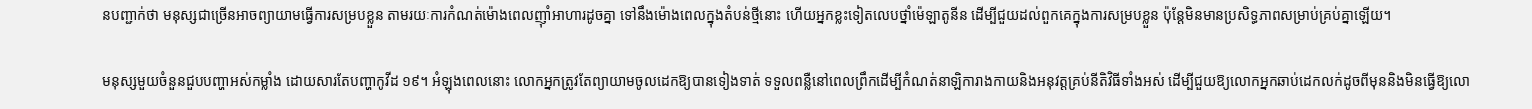នបញ្ជាក់ថា មនុស្សជាច្រើនអាចព្យាយាមធ្វើការសម្របខ្លួន តាមរយៈការកំណត់ម៉ោងពេលញ៉ាំអាហារដូចគ្នា ទៅនឹងម៉ោងពេលក្នុងតំបន់ថ្មីនោះ ហើយអ្នកខ្លះទៀតលេបថ្នាំម៉េឡាតូនីន ដើម្បីជួយដល់ពួកគេក្នុងការសម្របខ្លួន ប៉ុន្តែមិនមានប្រសិទ្ធភាពសម្រាប់គ្រប់គ្នាឡើយ។

មនុស្សមួយចំនួនជួបបញ្ហាអស់កម្លាំង ដោយសារតែបញ្ហាកូវីដ ១៩។ អំឡុងពេលនោះ លោកអ្នកត្រូវតែព្យាយាមចូលដេកឱ្យបានទៀងទាត់ ទទួលពន្លឺនៅពេលព្រឹកដើម្បីកំណត់នាឡិការាងកាយនិងអនុវត្តគ្រប់នីតិវិធីទាំងអស់ ដើម្បីជួយឱ្យលោកអ្នកឆាប់ដេកលក់ដូចពីមុននិងមិនធ្វើឱ្យលោ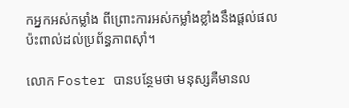កអ្នកអស់កម្លាំង ពីព្រោះការអស់កម្លាំងខ្លាំងនឹងផ្តល់ផលប៉ះពាល់ដល់ប្រព័ន្ធភាពស៊ាំ។

លោក Foster បានបន្ថែមថា មនុស្សគឺមានល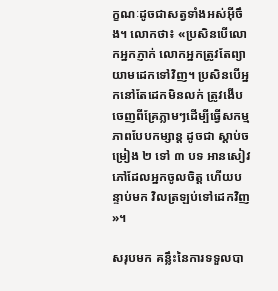ក្ខណៈដូចជាសត្វទាំងអស់អ៊ីចឹង។ លោកថា៖ «ប្រសិនបើលោកអ្នកភ្ញាក់ លោកអ្នកត្រូវតែព្យាយាមដេកទៅវិញ។ ប្រសិនបើអ្នកនៅតែដេកមិនលក់ ត្រូវងើបចេញពីគ្រែភ្លាមៗដើម្បីធ្វើសកម្មភាពបែបកម្សាន្ត ដូចជា ស្តាប់ចម្រៀង ២ ទៅ ៣ បទ អានសៀវភៅដែលអ្នកចូលចិត្ត ហើយបន្ទាប់មក វិលត្រឡប់ទៅដេកវិញ»។

សរុបមក គន្លឹះនៃការទទួលបា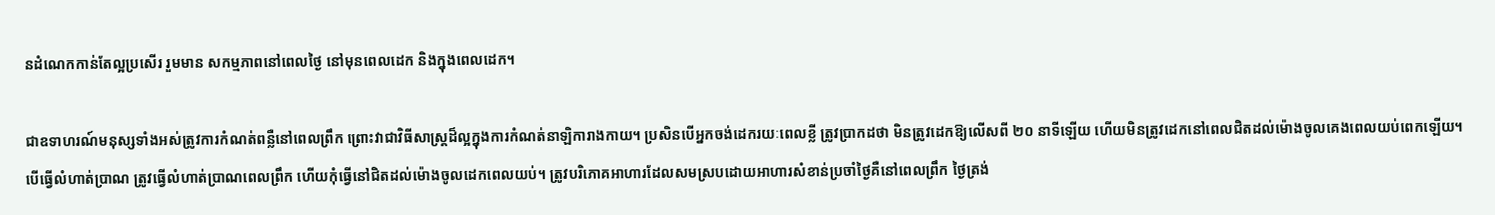នដំណេកកាន់តែល្អប្រសើរ រួមមាន សកម្មភាពនៅពេលថ្ងៃ នៅមុនពេលដេក និងក្នុងពេលដេក។

ជាឧទាហរណ៍មនុស្សទាំងអស់ត្រូវការកំណត់ពន្លឺនៅពេលព្រឹក ព្រោះវាជាវិធីសាស្ត្រដ៏ល្អក្នុងការកំណត់នាឡិការាងកាយ។ ប្រសិនបើអ្នកចង់ដេករយៈពេលខ្លី ត្រូវប្រាកដថា មិនត្រូវដេកឱ្យលើសពី ២០ នាទីឡើយ ហើយមិនត្រូវដេកនៅពេលជិតដល់ម៉ោងចូលគេងពេលយប់ពេកឡើយ។ បើធ្វើលំហាត់ប្រាណ ត្រូវធ្វើលំហាត់ប្រាណពេលព្រឹក ហើយកុំធ្វើនៅជិតដល់ម៉ោងចូលដេកពេលយប់។ ត្រូវបរិភោគអាហារដែលសមស្របដោយអាហារសំខាន់ប្រចាំថ្ងៃគឺនៅពេលព្រឹក ថ្ងៃត្រង់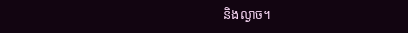និងល្ងាច។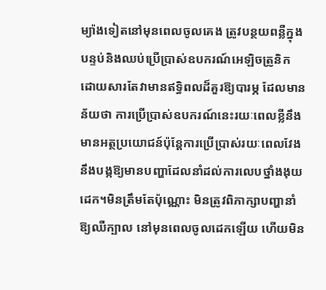ម្យ៉ាងទៀតនៅមុនពេលចូលគេង ត្រូវបន្ថយពន្លឺក្នុងបន្ទប់និងឈប់ប្រើប្រាស់ឧបករណ៍អេឡិចត្រូនិក ដោយសារតែវាមានឥទ្ធិពលដ៏គួរឱ្យបារម្ភ ដែលមានន័យថា ការប្រើប្រាស់ឧបករណ៍នេះរយៈពេលខ្លីនឹងមានអត្ថប្រយោជន៍ប៉ុន្តែការប្រើប្រាស់រយៈពេលវែងនឹងបង្កឱ្យមានបញ្ហាដែលនាំដល់ការលេបថ្នាំងងុយដេក។មិនត្រឹមតែប៉ុណ្ណោះ មិនត្រូវពិភាក្សាបញ្ហានាំឱ្យឈឺក្បាល នៅមុនពេលចូលដេកឡើយ ហើយមិន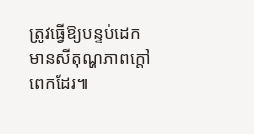ត្រូវធ្វើឱ្យបន្ទប់ដេកមានសីតុណ្ហភាពក្តៅពេកដែរ៕